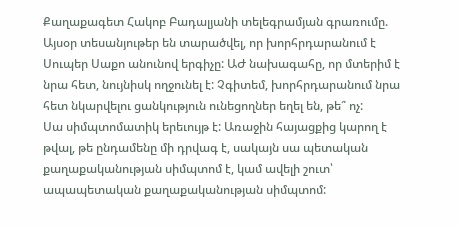Քաղաքագետ Հակոբ Բադալյանի տելեգրամյան գրառումը.
Այսօր տեսանյութեր են տարածվել, որ խորհրդարանում է Սուպեր Սաքո անունով երգիչը: ԱԺ նախագահը, որ մտերիմ է նրա հետ, նույնիսկ ողջունել է: Չգիտեմ, խորհրդարանում նրա հետ նկարվելու ցանկություն ունեցողներ եղել են, թե՞ ոչ:
Սա սիմպտոմատիկ երեւույթ է: Առաջին հայացքից կարող է թվալ, թե ընդամենը մի դրվագ է, սակայն սա պետական քաղաքականության սիմպտոմ է, կամ ավելի շուտ՝ ապապետական քաղաքականության սիմպտոմ: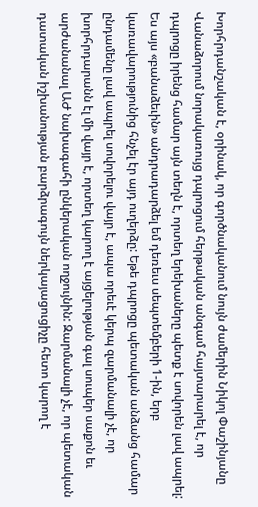Խորհրդանշական է, օրինակ, որ գործնականում նույն ժամերին Նիկոլ Փաշինյանը Վանաձորում նորակառույց դպրոցում հերթական անգամ հայտարարել է, որ դպրոցը իրենց համար այն տեղն է, որտեղ երեխաները պետք է սովորեն լավ ապրել:
Ես այս «բանաձեւին» անդրադարձել եմ դեռեւս սեպտեմբերի 1-ին, երբ կառավարությունից հնչել էր այդ ուղերձը: Եթե դպրոցը պետական անձանց համար ընդամենը լավ ապրել սովորելու վայր է, ապա որեւէ կերպ զարմանալի չէ, որ խորհրդարանն էլ մի վայր է, որտեղ կարող է այցելության գալ սուպեր սաքոն եւ արժանանալ ԱԺ նախագահի ընկերական ողջույնին: Զարմանալի չէ, որ պետական դատական իշխանության բարձրագույն ներկայացուցիչը հետո կարող է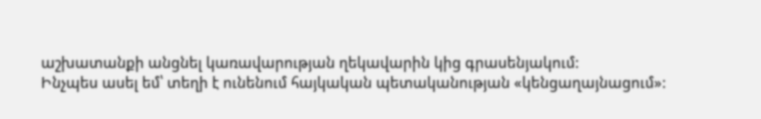աշխատանքի անցնել կառավարության ղեկավարին կից գրասենյակում:
Ինչպես ասել եմ՝ տեղի է ունենում հայկական պետականության «կենցաղայնացում»: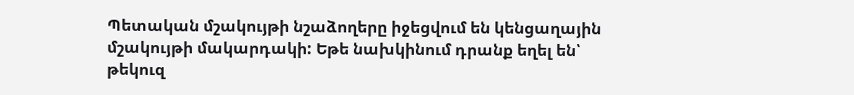Պետական մշակույթի նշաձողերը իջեցվում են կենցաղային մշակույթի մակարդակի: Եթե նախկինում դրանք եղել են՝ թեկուզ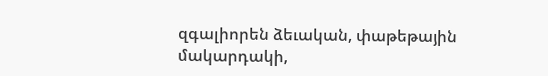զգալիորեն ձեւական, փաթեթային մակարդակի,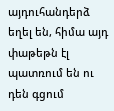այդուհանդերձ եղել են, հիմա այդ փաթեթն էլ պատռում են ու դեն գցում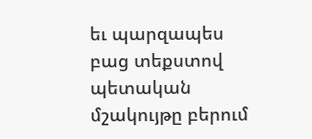եւ պարզապես բաց տեքստով պետական մշակույթը բերում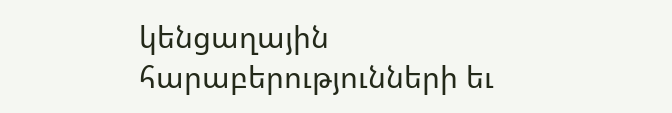կենցաղային հարաբերությունների եւ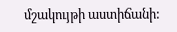մշակույթի աստիճանի: